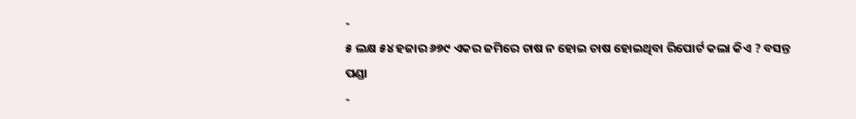-
୫ ଲକ୍ଷ ୫୪ ହଜାର ୬୭୯ ଏକର ଜମିରେ ଚାଷ ନ ହୋଇ ଚାଷ ହୋଇଥିବା ରିପୋର୍ଟ କଲା କିଏ ? ବସନ୍ତ ପଣ୍ଡା
-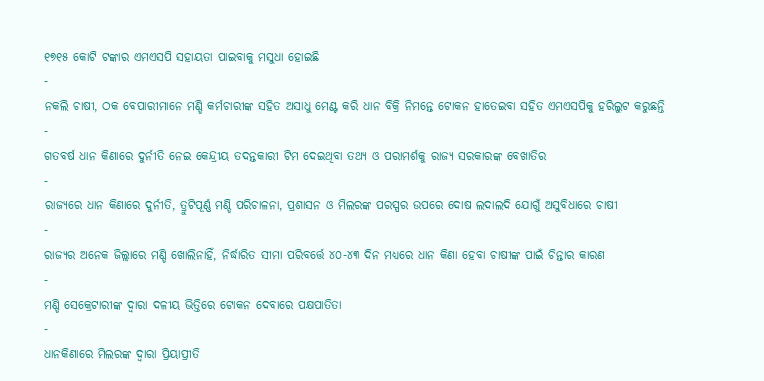୧୭୧୫ କୋଟି ଟଙ୍କାର ଏମଏସପି ସହାୟତା ପାଇବାକୁ ମସୁଧା ହୋଇଛି
-
ନକଲି ଚାଷୀ, ଠକ ବେପାରୀମାନେ ମଣ୍ଡି କର୍ମଚାରୀଙ୍କ ସହିତ ଅସାଧୁ ମେଣ୍ଟ କରି ଧାନ ବିକ୍ରି ନିମନ୍ତେ ଟୋକନ ହାତେଇବା ସହିତ ଏମଏସପିକୁ ହରିଲୁଟ କରୁଛନ୍ତି
-
ଗତବର୍ଷ ଧାନ କିଣାରେ ଦୁର୍ନୀତି ନେଇ କେନ୍ଦ୍ରୀୟ ତଦନ୍ତକାରୀ ଟିମ ଦେଇଥିବା ତଥ୍ୟ ଓ ପରାମର୍ଶକୁ ରାଜ୍ୟ ସରକାରଙ୍କ ବେଖାତିର
-
ରାଜ୍ୟରେ ଧାନ କିଣାରେ ଦୁର୍ନୀତି, ତ୍ରୁଟିପୂର୍ଣ୍ଣ ମଣ୍ଡି ପରିଚାଳନା, ପ୍ରଶାସନ ଓ ମିଲରଙ୍କ ପରସ୍ପର ଉପରେ ଦୋଷ ଲଦାଲଦି ଯୋଗୁଁ ଅସୁବିଧାରେ ଚାଷୀ
-
ରାଜ୍ୟର ଅନେକ ଜିଲ୍ଲାରେ ମଣ୍ଡି ଖୋଲିନାହିଁ, ନିର୍ଦ୍ଧାରିତ ସୀମା ପରିବର୍ତ୍ତେ ୪୦-୪୩ ଦିନ ମଧ୍ୟରେ ଧାନ କିଣା ହେବା ଚାଷୀଙ୍କ ପାଇଁ ଚିନ୍ତାର କାରଣ
-
ମଣ୍ଡି ସେକ୍ରେଟାରୀଙ୍କ ଦ୍ୱାରା ଦଳୀୟ ଭିତ୍ତିରେ ଟୋକନ ଦେବାରେ ପକ୍ଷପାତିତା
-
ଧାନକିଣାରେ ମିଲରଙ୍କ ଦ୍ୱାରା ପ୍ରିୟାପ୍ରୀତି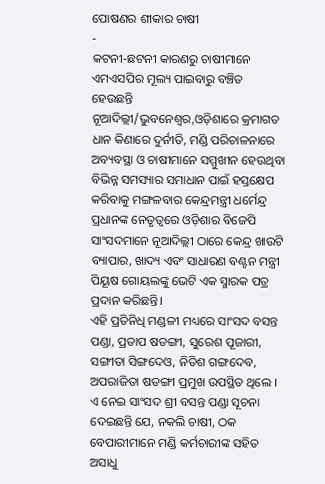ପୋଷଣର ଶୀକାର ଚାଷୀ
-
କଟନୀ-ଛଟନୀ କାରଣରୁ ଚାଷୀମାନେ ଏମଏସପିର ମୂଲ୍ୟ ପାଇବାରୁ ବଞ୍ଚିତ ହେଉଛନ୍ତି
ନୂଆଦିଲ୍ଲୀ/ଭୁବନେଶ୍ୱର,ଓଡ଼ିଶାରେ କ୍ରମାଗତ ଧାନ କିଣାରେ ଦୁର୍ନୀତି, ମଣ୍ଡି ପରିଚାଳନାରେ ଅବ୍ୟବସ୍ଥା ଓ ଚାଷୀମାନେ ସମ୍ମୁଖୀନ ହେଉଥିବା ବିଭିନ୍ନ ସମସ୍ୟାର ସମାଧାନ ପାଇଁ ହସ୍ତକ୍ଷେପ କରିବାକୁ ମଙ୍ଗଳବାର କେନ୍ଦ୍ରମନ୍ତ୍ରୀ ଧର୍ମେନ୍ଦ୍ର ପ୍ରଧାନଙ୍କ ନେତୃତ୍ୱରେ ଓଡ଼ିଶାର ବିଜେପି ସାଂସଦମାନେ ନୂଆଦିଲ୍ଲୀ ଠାରେ କେନ୍ଦ୍ର ଖାଉଟି ବ୍ୟାପାର, ଖାଦ୍ୟ ଏବଂ ସାଧାରଣ ବଣ୍ଟନ ମନ୍ତ୍ରୀ ପିୟୂଷ ଗୋୟଲଙ୍କୁ ଭେଟି ଏକ ସ୍ମାରକ ପତ୍ର ପ୍ରଦାନ କରିଛନ୍ତି।
ଏହି ପ୍ରତିନିଧି ମଣ୍ଡଳୀ ମଧ୍ୟରେ ସାଂସଦ ବସନ୍ତ ପଣ୍ଡା, ପ୍ରତାପ ଷଡଙ୍ଗୀ, ସୁରେଶ ପୂଜାରୀ, ସଙ୍ଗୀତା ସିଙ୍ଗଦେଓ, ନିତିଶ ଗଙ୍ଗଦେବ, ଅପରାଜିତା ଷଡଙ୍ଗୀ ପ୍ରମୁଖ ଉପସ୍ଥିତ ଥିଲେ ।
ଏ ନେଇ ସାଂସଦ ଶ୍ରୀ ବସନ୍ତ ପଣ୍ଡା ସୂଚନା ଦେଇଛନ୍ତି ଯେ, ନକଲି ଚାଷୀ, ଠକ ବେପାରୀମାନେ ମଣ୍ଡି କର୍ମଚାରୀଙ୍କ ସହିତ ଅସାଧୁ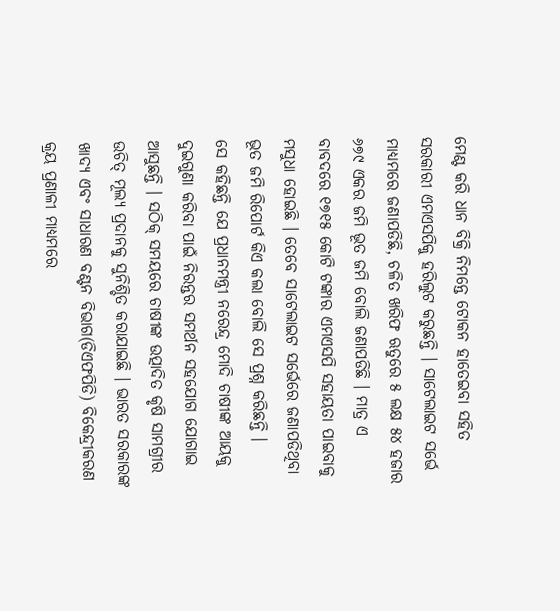ମେଣ୍ଟ କରି ଧାନ ବିକ୍ରି ନିମନ୍ତେ ଟୋକନ ହାତେଇବା ସହିତ ସରକାରୀ ଏମଏସପିକୁ ହରିଲୁଟ କରୁଛନ୍ତି । ସାଟେଲାଇଟ ସର୍ଭେ ମାଧ୍ୟମରେ ଜଣାପଡିଛି, ଚଳିତ ଖରିଫ ଋତୁରେ ୫ ଲକ୍ଷ ୫୪ ହଜାର ୬୭୯ ଏକର ଜମି ଭୂତ ଜମି ବୋଲି ଜଣାପଡିଛି । ମାତ୍ର ଏ ବାବଦରେ ୧୭୧୫ କୋଟି ଟଙ୍କାର ଏମଏସପି ସହାୟତା ପାଇବାକୁ ମସୁଧା ହୋଇଛି । ତେବେ ସାଟେଲାଇଟ ସର୍ଭେରେ ଜଣାପଡିଥିବା ଭୂତ ଜମି ରିପୋର୍ଟ କିଏ କଲା ବୋଲି ସେ ପ୍ରଶ୍ନ କରିଛନ୍ତି ।
ସେ କହିଛନ୍ତି ଯେ ପ୍ରଧାନମନ୍ତ୍ରୀ ନରେନ୍ଦ୍ର ମୋଦି ଚାଷୀଙ୍କ ଆୟକୁ ଦୁଇଗୁଣା କରିବା ପାଇଁ ନିରନ୍ତର ସମର୍ଥନ ସହଯୋଗ ଯୋଗାଇ ଆସୁଛନ୍ତି । ସଠିକ୍ ସମୟରେ ଚାଷୀଙ୍କ ଉତ୍ପାଦିତ କୃଷି ସାମଗ୍ରୀର ଉଚିତ୍ ମୂଲ୍ୟ ପ୍ରଦାନକୁ ସୁନିଶ୍ଚିତ କରାଯାଇଛି । ଭାରତ ସରକାରଙ୍କ ଖାଦ୍ୟ ଏବଂ ସାଧାରଣ ବଣ୍ଟନ ବିଭାଗ(ଡିଏଫପିଡି) ବିକେନ୍ଦ୍ରୀକରଣ କ୍ରୟ ପ୍ରଣାଳୀ ମାଧ୍ୟମରେ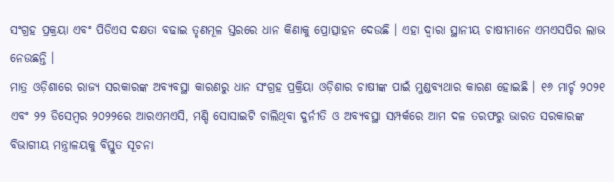ସଂଗ୍ରହ ପ୍ରକ୍ରୟା ଏବଂ ପିଡିଏସ ଦକ୍ଷତା ବଢାଇ ତୃଣମୂଳ ସ୍ତରରେ ଧାନ କିଣାକୁ ପ୍ରୋତ୍ସାହନ ଦେଉଛି । ଏହା ଦ୍ୱାରା ସ୍ଥାନୀୟ ଚାଷୀମାନେ ଏମଏସପିର ଲାଭ ନେଉଛନ୍ତି ।
ମାତ୍ର ଓଡ଼ିଶାରେ ରାଜ୍ୟ ସରକାରଙ୍କ ଅବ୍ୟବସ୍ଥା କାରଣରୁ ଧାନ ସଂଗ୍ରହ ପ୍ରକ୍ରିୟା ଓଡ଼ିଶାର ଚାଷୀଙ୍କ ପାଇଁ ମୁଣ୍ଡବ୍ୟଥାର କାରଣ ହୋଇଛି । ୧୬ ମାର୍ଚ୍ଚ ୨୦୨୧ ଏବଂ ୨୨ ଡିସେମ୍ବର ୨୦୨୨ରେ ଆରଏମଏସି, ମଣ୍ଡି ସୋସାଇଟି ଚାଲିଥିବା ଦୁର୍ନୀତି ଓ ଅବ୍ୟବସ୍ଥା ସମ୍ପର୍କରେ ଆମ ଦଳ ତରଫରୁ ଭାରତ ସରକାରଙ୍କ ବିଭାଗୀୟ ମନ୍ତ୍ରାଳୟକୁ ବିସ୍ତୁତ ସୂଚନା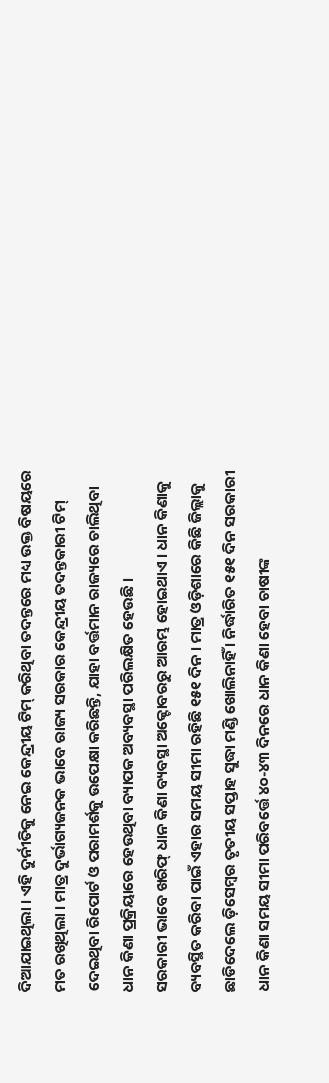ଦିଆଯାଇଥିଲା । ଏହି ଦୁର୍ନୀତିକୁ ନେଇ କେନ୍ଦ୍ରୀୟ ଟିମ୍ କରିଥିବା ତଦନ୍ତରେ ମଧ୍ୟ ଉକ୍ତ ବିଷୟରେ ମତ ରଖିଥିଲା । ମାତ୍ର ଦୁର୍ଭାଗ୍ୟଜନକ ଭାବେ ରାଜ୍ୟ ସରକାର କେନ୍ଦ୍ରୀୟ ତଦନ୍ତକାରୀ ଟିମ୍ ଦେଇଥିବା ରିପୋର୍ଟ ଓ ପରାମର୍ଶକୁ ଉପେକ୍ଷା କରିଛନ୍ତି, ଯାହା ବର୍ତ୍ତମାନ ରାଜ୍ୟରେ ଚାଲିଥିବା ଧାନ କିଣା ପ୍ରକ୍ରିୟାରେ ହେଉଥିବା ବ୍ୟାପକ ଅବ୍ୟବସ୍ଥା ପରିଲକ୍ଷିତ ହେଉଛି ।
ସରକାରୀ ଭାବେ ଖରିଫ୍ ଧାନ କିଣା ବ୍ୟବସ୍ଥା ଅକ୍ଟୋବରରୁ ଆରମ୍ଭ ହୋଇଥାଏ । ଧାନ କିଣାକୁ ବ୍ୟବସ୍ଥିତ କରିବା ପାଇଁ ଏହାର ସମୟ ସୀମା ରହିଛି ୧୫୧ ଦିନ । ମାତ୍ର ଓଡ଼ିଶାରେ କିଛି ଜିଲ୍ଲାକୁ ଛାଡିଦେଲେ ଡ଼ିସେମ୍ବର ତୃତୀୟ ସପ୍ତାହ ସୁଦ୍ଧା ମଣ୍ଡି ଖୋଲିନାହିଁ । ନିର୍ଦ୍ଧାରିତ ୧୫୧ ଦିନ ସରକାରୀ ଧାନ କିଣା ସମୟ ସୀମା ପରିବର୍ତ୍ତେ ୪୦-୪୩ ଦିନରେ ଧାନ କିଣା ହେବା ଚାଷୀଙ୍କ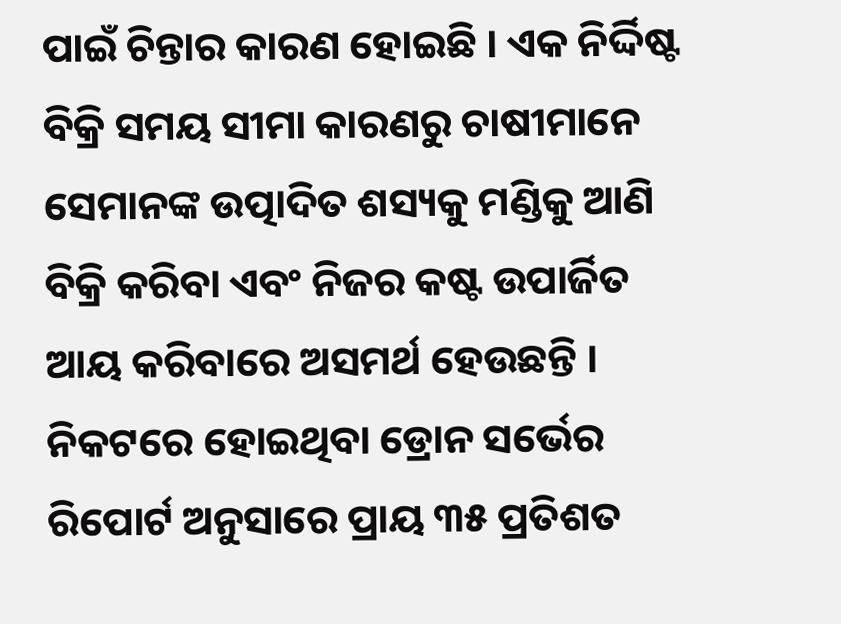ପାଇଁ ଚିନ୍ତାର କାରଣ ହୋଇଛି । ଏକ ନିର୍ଦ୍ଦିଷ୍ଟ ବିକ୍ରି ସମୟ ସୀମା କାରଣରୁ ଚାଷୀମାନେ ସେମାନଙ୍କ ଉତ୍ପାଦିତ ଶସ୍ୟକୁ ମଣ୍ଡିକୁ ଆଣି ବିକ୍ରି କରିବା ଏବଂ ନିଜର କଷ୍ଟ ଉପାର୍ଜିତ ଆୟ କରିବାରେ ଅସମର୍ଥ ହେଉଛନ୍ତି । ନିକଟରେ ହୋଇଥିବା ଡ୍ରୋନ ସର୍ଭେର ରିପୋର୍ଟ ଅନୁସାରେ ପ୍ରାୟ ୩୫ ପ୍ରତିଶତ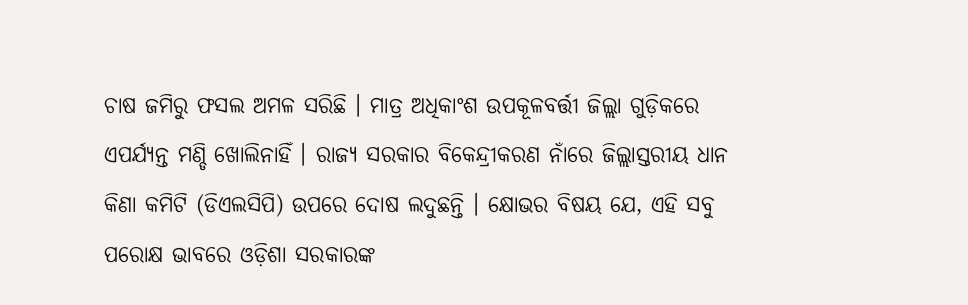ଚାଷ ଜମିରୁ ଫସଲ ଅମଳ ସରିଛି । ମାତ୍ର ଅଧିକାଂଶ ଉପକୂଳବର୍ତ୍ତୀ ଜିଲ୍ଲା ଗୁଡ଼ିକରେ ଏପର୍ଯ୍ୟନ୍ତ ମଣ୍ଡି ଖୋଲିନାହିଁ । ରାଜ୍ୟ ସରକାର ବିକେନ୍ଦ୍ରୀକରଣ ନାଁରେ ଜିଲ୍ଲାସ୍ତରୀୟ ଧାନ କିଣା କମିଟି (ଡିଏଲସିପି) ଉପରେ ଦୋଷ ଲଦୁଛନ୍ତି । କ୍ଷୋଭର ବିଷୟ ଯେ, ଏହି ସବୁ ପରୋକ୍ଷ ଭାବରେ ଓଡ଼ିଶା ସରକାରଙ୍କ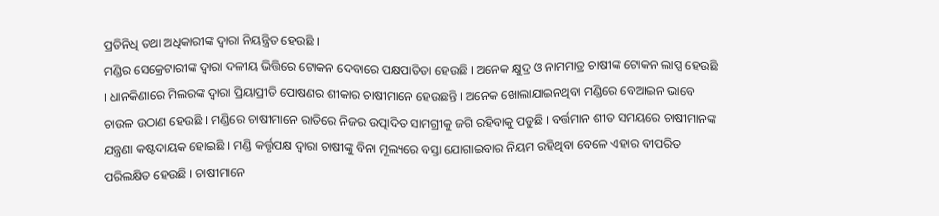ପ୍ରତିନିଧି ତଥା ଅଧିକାରୀଙ୍କ ଦ୍ୱାରା ନିୟନ୍ତ୍ରିତ ହେଉଛି ।
ମଣ୍ଡିର ସେକ୍ରେଟାରୀଙ୍କ ଦ୍ୱାରା ଦଳୀୟ ଭିତ୍ତିରେ ଟୋକନ ଦେବାରେ ପକ୍ଷପାତିତା ହେଉଛି । ଅନେକ କ୍ଷୁଦ୍ର ଓ ନାମମାତ୍ର ଚାଷୀଙ୍କ ଟୋକନ ଲାପ୍ସ ହେଉଛି । ଧାନକିଣାରେ ମିଲରଙ୍କ ଦ୍ୱାରା ପ୍ରିୟାପ୍ରୀତି ପୋଷଣର ଶୀକାର ଚାଷୀମାନେ ହେଉଛନ୍ତି । ଅନେକ ଖୋଲାଯାଇନଥିବା ମଣ୍ଡିରେ ବେଆଇନ ଭାବେ ଚାଉଳ ଉଠାଣ ହେଉଛି । ମଣ୍ଡିରେ ଚାଷୀମାନେ ରାତିରେ ନିଜର ଉତ୍ପାଦିତ ସାମଗ୍ରୀକୁ ଜଗି ରହିବାକୁ ପଡୁଛି । ବର୍ତ୍ତମାନ ଶୀତ ସମୟରେ ଚାଷୀମାନଙ୍କ ଯନ୍ତ୍ରଣା କଷ୍ଟଦାୟକ ହୋଇଛି । ମଣ୍ଡି କର୍ତ୍ତୃପକ୍ଷ ଦ୍ୱାରା ଚାଷୀଙ୍କୁ ବିନା ମୂଲ୍ୟରେ ବସ୍ତା ଯୋଗାଇବାର ନିୟମ ରହିଥିବା ବେଳେ ଏହାର ବୀପରିତ ପରିଲକ୍ଷିତ ହେଉଛି । ଚାଷୀମାନେ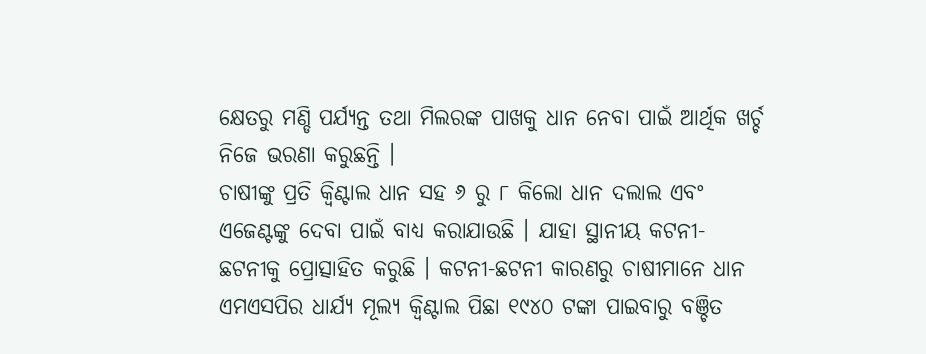କ୍ଷେତରୁ ମଣ୍ଡି ପର୍ଯ୍ୟନ୍ତ ତଥା ମିଲରଙ୍କ ପାଖକୁ ଧାନ ନେବା ପାଇଁ ଆର୍ଥିକ ଖର୍ଚ୍ଚ ନିଜେ ଭରଣା କରୁଛନ୍ତି ।
ଚାଷୀଙ୍କୁ ପ୍ରତି କ୍ୱିଣ୍ଟାଲ ଧାନ ସହ ୬ ରୁ ୮ କିଲୋ ଧାନ ଦଲାଲ ଏବଂ ଏଜେଣ୍ଟଙ୍କୁ ଦେବା ପାଇଁ ବାଧ୍ୟ କରାଯାଉଛି । ଯାହା ସ୍ଥାନୀୟ କଟନୀ-ଛଟନୀକୁ ପ୍ରୋତ୍ସାହିତ କରୁଛି । କଟନୀ-ଛଟନୀ କାରଣରୁ ଚାଷୀମାନେ ଧାନ ଏମଏସପିର ଧାର୍ଯ୍ୟ ମୂଲ୍ୟ କ୍ୱିଣ୍ଟାଲ ପିଛା ୧୯୪୦ ଟଙ୍କା ପାଇବାରୁ ବଞ୍ଚିତ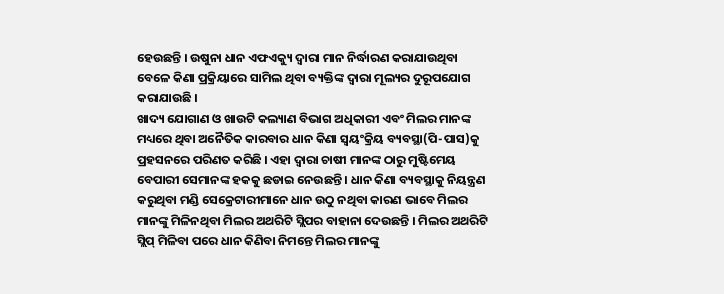ହେଉଛନ୍ତି । ଉଷୁନା ଧାନ ଏଫଏକ୍ୟୁ ଦ୍ୱାରା ମାନ ନିର୍ଦ୍ଧାରଣ କରାଯାଉଥିବା ବେଳେ କିଣା ପ୍ରକ୍ରିୟାରେ ସାମିଲ ଥିବା ବ୍ୟକ୍ତିଙ୍କ ଦ୍ୱାରା ମୂଲ୍ୟର ଦୁରୂପଯୋଗ କରାଯାଉଛି ।
ଖାଦ୍ୟ ଯୋଗାଣ ଓ ଖାଉଟି କଲ୍ୟାଣ ବିଭାଗ ଅଧିକାରୀ ଏବଂ ମିଲର ମାନଙ୍କ ମଧ୍ୟରେ ଥିବା ଅନୈତିକ କାରବାର ଧାନ କିଣା ସ୍ୱୟଂକ୍ରିୟ ବ୍ୟବସ୍ଥା(ପି-ପାସ)କୁ ପ୍ରହସନରେ ପରିଣତ କରିଛି । ଏହା ଦ୍ୱାରା ଚାଷୀ ମାନଙ୍କ ଠାରୁ ମୁଷ୍ଟିମେୟ ବେପାରୀ ସେମାନଙ୍କ ହକକୁ ଛଡାଇ ନେଉଛନ୍ତି । ଧାନ କିଣା ବ୍ୟବସ୍ଥାକୁ ନିୟନ୍ତ୍ରଣ କରୁଥିବା ମଣ୍ଡି ସେକ୍ରେଟାରୀମାନେ ଧାନ ଉଠୁ ନଥିବା କାରଣ ଭାବେ ମିଲର ମାନଙ୍କୁ ମିଳିନଥିବା ମିଲର ଅଥରିଟି ସ୍ଲିପର ବାହାନା ଦେଉଛନ୍ତି । ମିଲର ଅଥରିଟି ସ୍ଲିପ୍ ମିଳିବା ପରେ ଧାନ କିଣିବା ନିମନ୍ତେ ମିଲର ମାନଙ୍କୁ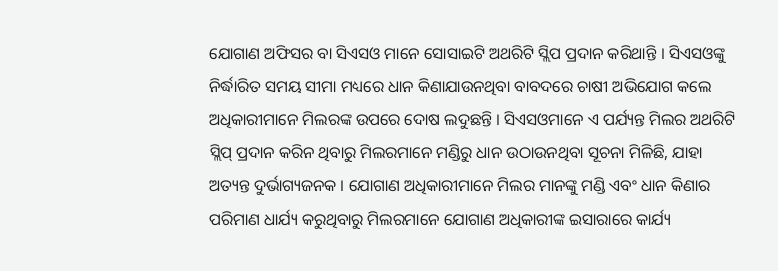ଯୋଗାଣ ଅଫିସର ବା ସିଏସଓ ମାନେ ସୋସାଇଟି ଅଥରିଟି ସ୍ଲିପ ପ୍ରଦାନ କରିଥାନ୍ତି । ସିଏସଓଙ୍କୁ ନିର୍ଦ୍ଧାରିତ ସମୟ ସୀମା ମଧ୍ୟରେ ଧାନ କିଣାଯାଉନଥିବା ବାବଦରେ ଚାଷୀ ଅଭିଯୋଗ କଲେ ଅଧିକାରୀମାନେ ମିଲରଙ୍କ ଉପରେ ଦୋଷ ଲଦୁଛନ୍ତି । ସିଏସଓମାନେ ଏ ପର୍ଯ୍ୟନ୍ତ ମିଲର ଅଥରିଟି ସ୍ଲିପ୍ ପ୍ରଦାନ କରିନ ଥିବାରୁ ମିଲରମାନେ ମଣ୍ଡିରୁ ଧାନ ଉଠାଉନଥିବା ସୂଚନା ମିଳିଛି, ଯାହା ଅତ୍ୟନ୍ତ ଦୁର୍ଭାଗ୍ୟଜନକ । ଯୋଗାଣ ଅଧିକାରୀମାନେ ମିଲର ମାନଙ୍କୁ ମଣ୍ଡି ଏବଂ ଧାନ କିଣାର ପରିମାଣ ଧାର୍ଯ୍ୟ କରୁଥିବାରୁ ମିଲରମାନେ ଯୋଗାଣ ଅଧିକାରୀଙ୍କ ଇସାରାରେ କାର୍ଯ୍ୟ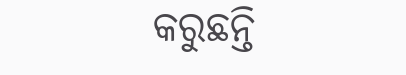କରୁଛନ୍ତି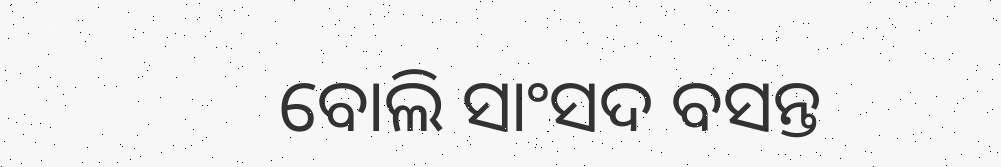ବୋଲି ସାଂସଦ ବସନ୍ତ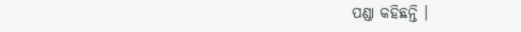ପଣ୍ଡା କହିଛନ୍ତି ।